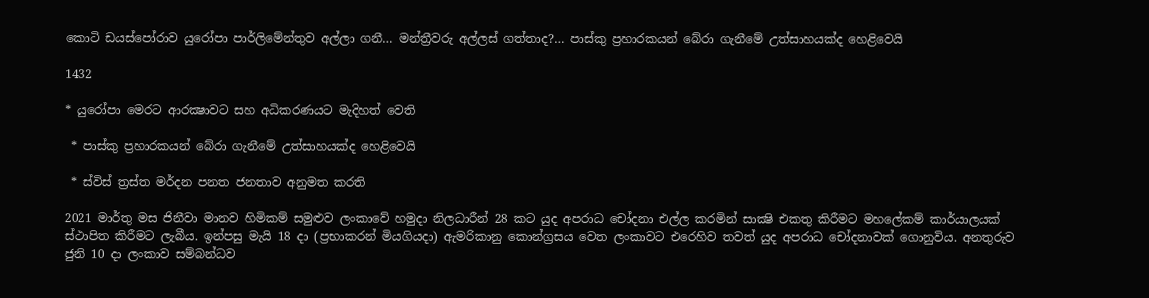කොටි ඩයස්පෝරාව යුරෝපා පාර්ලිමේන්තුව අල්ලා ගනී… මන්ත්‍රීවරු අල්ලස් ගත්තාද?… පාස්කු ප්‍රහාරකයන් බේරා ගැනීමේ උත්සාහයක්ද හෙළිවෙයි

1432

* යුරෝපා මෙරට ආරක්‍ෂාවට සහ අධිකරණයට මැදිහත් වෙති

 * පාස්කු ප්‍රහාරකයන් බේරා ගැනීමේ උත්සාහයක්ද හෙළිවෙයි

 * ස්විස් ත්‍රස්ත මර්දන පනත ජනතාව අනුමත කරති

2021 මාර්තු මස ජිනීවා මානව හිමිකම් සමුළුව ලංකාවේ හමුදා නිලධාරීන් 28 කට යුද අපරාධ චෝදනා එල්ල කරමින් සාක්‍ෂි එකතු කිරීමට මහලේකම් කාර්යාලයක් ස්ථාපිත කිරීමට ලැබීය. ඉන්පසු මැයි 18 දා (ප්‍රභාකරන් මියගියදා) ඇමරිකානු කොන්ග්‍රසය වෙත ලංකාවට එරෙහිව තවත් යුද අපරාධ චෝදනාවක් ගොනුවිය. අනතුරුව ජුනි 10 දා ලංකාව සම්බන්ධව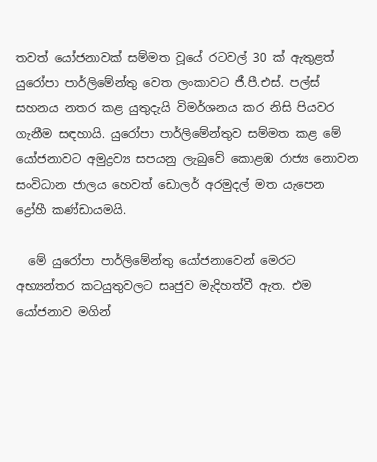තවත් යෝජනාවක් සම්මත වූයේ රටවල් 30 ක් ඇතුළත් යුරෝපා පාර්ලිමේන්තු වෙත ලංකාවට ජී.පී.එස්. පල්ස් සහනය නතර කළ යුතුදැයි විමර්ශනය කර නිසි පියවර ගැනීම සඳහායි. යුරෝපා පාර්ලිමේන්තුව සම්මත කළ මේ යෝජනාවට අමුද්‍රව්‍ය සපයනු ලැබුවේ කොළඹ රාජ්‍ය නොවන සංවිධාන ජාලය හෙවත් ඩොලර් අරමුදල් මත යැපෙන ද්‍රෝහී කණ්ඩායමයි.

  මේ යුරෝපා පාර්ලිමේන්තු යෝජනාවෙන් මෙරට අභ්‍යන්තර කටයුතුවලට සෘජුව මැදිහත්වී ඇත. එම යෝජනාව මගින්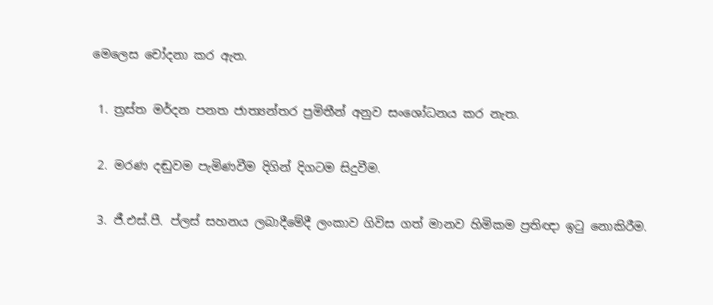මෙලෙස චෝදනා කර ඇත.

 1. ත්‍රස්ත මර්දන පනත ජාත්‍යන්තර ප්‍රමිතීන් අනුව සංශෝධනය කර නැත.

 2. මරණ දඬුවම පැමිණවීම දිගින් දිගටම සිදුවීම.

 3. ජී.එස්.පී. ප්ලස් සහනය ලබාදීමේදී ලංකාව ගිවිස ගත් මානව හිමිකම ප්‍රතිඥා ඉටු නොකිරීම.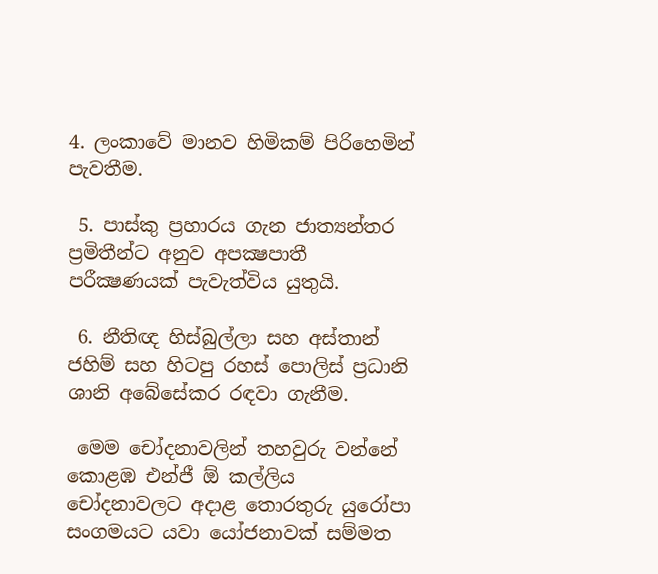4. ලංකාවේ මානව හිමිකම් පිරිහෙමින් පැවතීම.

 5. පාස්කු ප්‍රහාරය ගැන ජාත්‍යන්තර ප්‍රමිතීන්ට අනුව අපක්‍ෂපාතී පරීක්‍ෂණයක් පැවැත්විය යුතුයි.

 6. නීතිඥ හිස්බුල්ලා සහ අස්තාන් ජහිම් සහ හිටපු රහස් පොලිස් ප්‍රධානි ශානි අබේසේකර රඳවා ගැනීම.

 මෙම චෝදනාවලින් තහවුරු වන්නේ කොළඹ එන්ජී ඕ කල්ලිය චෝදනාවලට අදාළ තොරතුරු යුරෝපා සංගමයට යවා යෝජනාවක් සම්මත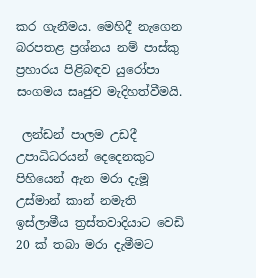කර ගැනීමය. මෙහිදී නැගෙන බරපතළ ප්‍රශ්නය නම් පාස්කු ප්‍රහාරය පිළිබඳව යුරෝපා සංගමය සෘජුව මැදිහත්වීමයි.

 ලන්ඩන් පාලම උඩදී උපාධිධරයන් දෙදෙනකුට පිහියෙන් ඇන මරා දැමූ උස්මාන් කාන් නමැති ඉස්ලාමීය ත්‍රස්තවාදියාට වෙඩි 20 ක් තබා මරා දැමීමට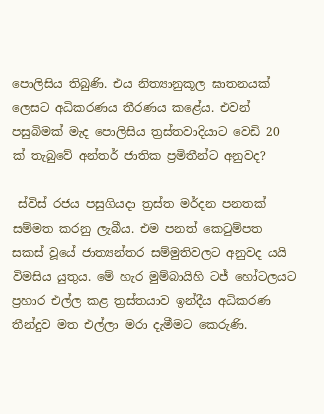පොලිසිය තිබුණි. එය නිත්‍යානුකූල ඝාතනයක් ලෙසට අධිකරණය තීරණය කළේය. එවන් පසුබිමක් මැද පොලිසිය ත්‍රස්තවාදියාට වෙඩි 20 ක් තැබුවේ අන්තර් ජාතික ප්‍රමිතීන්ට අනුවද?

 ස්විස් රජය පසුගියදා ත්‍රස්ත මර්දන පනතක් සම්මත කරනු ලැබීය. එම පනත් කෙටුම්පත සකස් වූයේ ජාත්‍යන්තර සම්මුතිවලට අනුවද යයි විමසිය යුතුය. මේ හැර මුම්බායිහි ටජ් හෝටලයට ප්‍රහාර එල්ල කළ ත්‍රස්තයාව ඉන්දීය අධිකරණ තීන්දුව මත එල්ලා මරා දැමීමට කෙරුණි.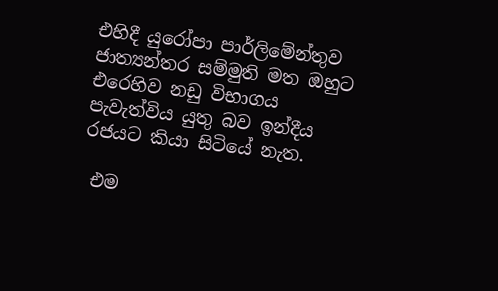එහිදී යුරෝපා පාර්ලිමේන්තුව ජාත්‍යන්තර සම්මුති මත ඔහුට එරෙහිව නඩු විභාගය පැවැත්විය යුතු බව ඉන්දීය රජයට කියා සිටියේ නැත.

 එම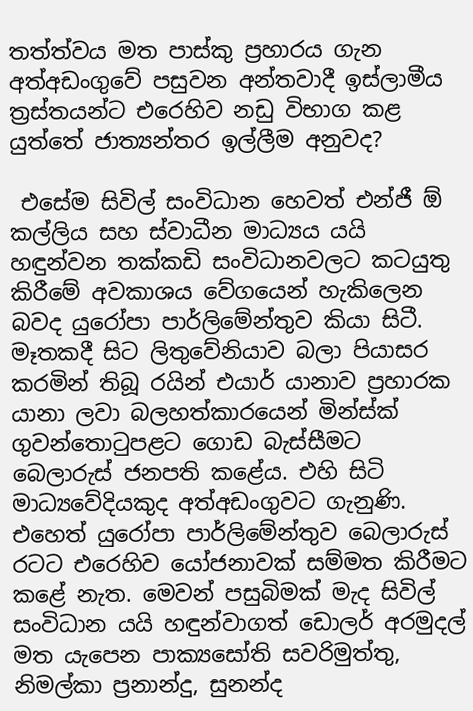තත්ත්වය මත පාස්කු ප්‍රහාරය ගැන අත්අඩංගුවේ පසුවන අන්තවාදී ඉස්ලාමීය ත්‍රස්තයන්ට එරෙහිව නඩු විභාග කළ යුත්තේ ජාත්‍යන්තර ඉල්ලීම අනුවද?

 එසේම සිවිල් සංවිධාන හෙවත් එන්ජී ඕ කල්ලිය සහ ස්වාධීන මාධ්‍යය යයි හඳුන්වන තක්කඩි සංවිධානවලට කටයුතු කිරීමේ අවකාශය වේගයෙන් හැකිලෙන බවද යුරෝපා පාර්ලිමේන්තුව කියා සිටී. මෑතකදී සිට ලිතුවේනියාව බලා පියාසර කරමින් තිබූ රයින් එයාර් යානාව ප්‍රහාරක යානා ලවා බලහත්කාරයෙන් මින්ස්ක් ගුවන්තොටුපළට ගොඩ බැස්සීමට බෙලාරුස් ජනපති කළේය. එහි සිටි මාධ්‍යවේදියකුද අත්අඩංගුවට ගැනුණි. එහෙත් යුරෝපා පාර්ලිමේන්තුව බෙලාරුස් රටට එරෙහිව යෝජනාවක් සම්මත කිරීමට කළේ නැත. මෙවන් පසුබිමක් මැද සිවිල් සංවිධාන යයි හඳුන්වාගත් ඩොලර් අරමුදල් මත යැපෙන පාක්‍යසෝති සවරිමුත්තු, නිමල්කා ප්‍රනාන්දු, සුනන්ද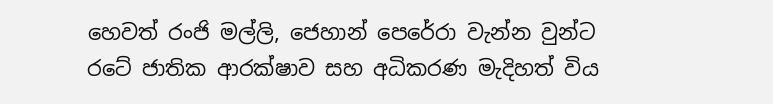හෙවත් රංජි මල්ලි, ජෙහාන් පෙරේරා වැන්න වුන්ට රටේ ජාතික ආරක්ෂාව සහ අධිකරණ මැදිහත් විය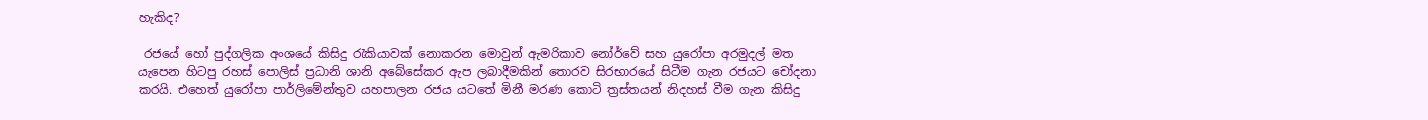හැකිද?

 රජයේ හෝ පුද්ගලික අංශයේ කිසිදු රැකියාවක් නොකරන මොවුන් ඇමරිකාව නෝර්වේ සහ යුරෝපා අරමුදල් මත යැපෙන හිටපු රහස් පොලිස් ප්‍රධානි ශානි අබේසේකර ඇප ලබාදීමකින් තොරව සිරභාරයේ සිටීම ගැන රජයට චෝදනා කරයි. එහෙත් යුරෝපා පාර්ලිමේන්තුව යහපාලන රජය යටතේ මිනී මරණ කොටි ත්‍රස්තයන් නිදහස් වීම ගැන කිසිදු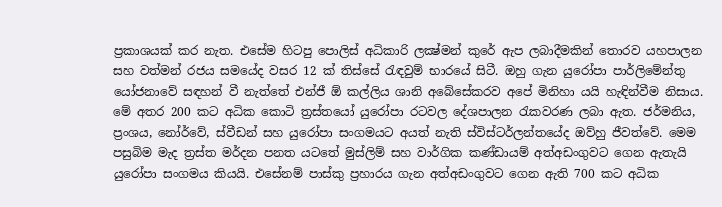ප්‍රකාශයක් කර නැත. එසේම හිටපු පොලිස් අධිකාරි ලක්‍ෂ්මන් කුරේ ඇප ලබාදීමකින් තොරව යහපාලන සහ වත්මන් රජය සමයේද වසර 12 ක් තිස්සේ රැඳවුම් භාරයේ සිටී. ඔහු ගැන යුරෝපා පාර්ලිමේන්තු යෝජනාවේ සඳහන් වී නැත්තේ එන්ජී ඕ කල්ලිය ශානි අබේසේකරව අපේ මිනිහා යයි හැඳින්වීම නිසාය. මේ අතර 200 කට අධික කොටි ත්‍රස්තයෝ යුරෝපා රටවල දේශපාලන රැකවරණ ලබා ඇත. ජර්මනිය, ප්‍රංශය, නෝර්වේ, ස්වීඩන් සහ යුරෝපා සංගමයට අයත් නැති ස්විස්ටර්ලන්තයේද ඔව්හු ජීවත්වේ. මෙම පසුබිම මැද ත්‍රස්ත මර්දන පනත යටතේ මුස්ලිම් සහ වාර්ගික කණ්ඩායම් අත්අඩංගුවට ගෙන ඇතැයි යුරෝපා සංගමය කියයි. එසේනම් පාස්කු ප්‍රහාරය ගැන අත්අඩංගුවට ගෙන ඇති 700 කට අධික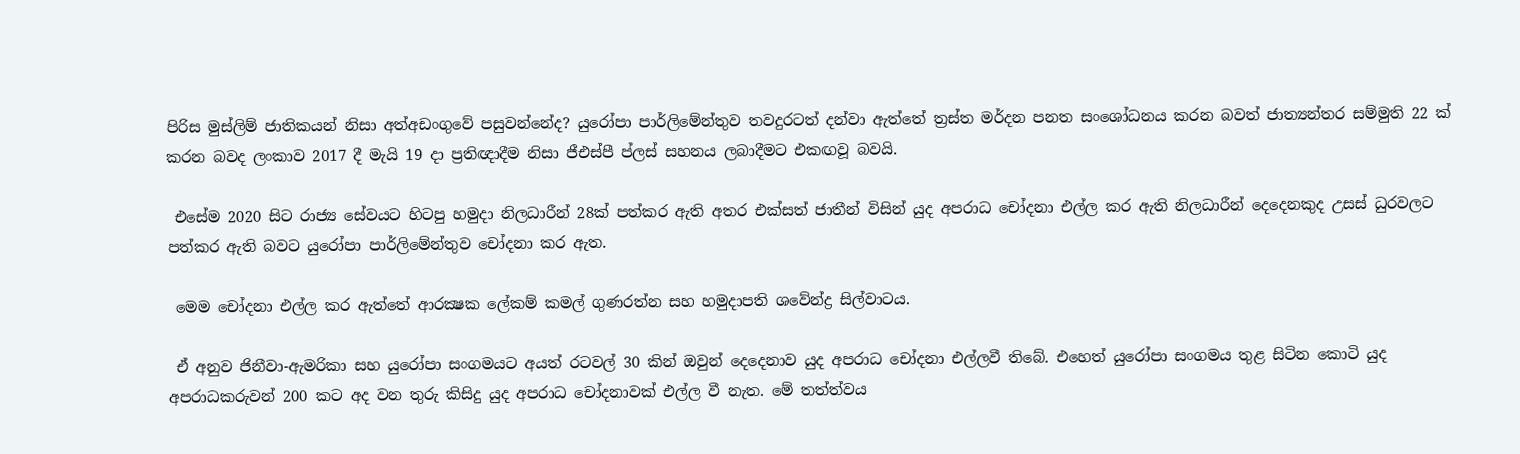පිරිස මුස්ලිම් ජාතිකයන් නිසා අත්අඩංගුවේ පසුවන්නේද? යුරෝපා පාර්ලිමේන්තුව තවදුරටත් දන්වා ඇත්තේ ත්‍රස්ත මර්දන පනත සංශෝධනය කරන බවත් ජාත්‍යන්තර සම්මුති 22 ක් කරන බවද ලංකාව 2017 දී මැයි 19 දා ප්‍රතිඥාදීම නිසා ජීඑස්පී ප්ලස් සහනය ලබාදීමට එකඟවූ බවයි.

 එසේම 2020 සිට රාජ්‍ය සේවයට හිටපු හමුදා නිලධාරීන් 28ක් පත්කර ඇති අතර එක්සත් ජාතීන් විසින් යුද අපරාධ චෝදනා එල්ල කර ඇති නිලධාරීන් දෙදෙනකුද උසස් ධුරවලට පත්කර ඇති බවට යුරෝපා පාර්ලිමේන්තුව චෝදනා කර ඇත.

 මෙම චෝදනා එල්ල කර ඇත්තේ ආරක්‍ෂක ලේකම් කමල් ගුණරත්න සහ හමුදාපති ශවේන්ද්‍ර සිල්වාටය.

 ඒ අනුව ජිනීවා-ඇමරිකා සහ යුරෝපා සංගමයට අයත් රටවල් 30 කින් ඔවුන් දෙදෙනාව යුද අපරාධ චෝදනා එල්ලවී තිබේ. එහෙත් යුරෝපා සංගමය තුළ සිටින කොටි යුද අපරාධකරුවන් 200 කට අද වන තුරු කිසිදු යුද අපරාධ චෝදනාවක් එල්ල වී නැත. මේ තත්ත්වය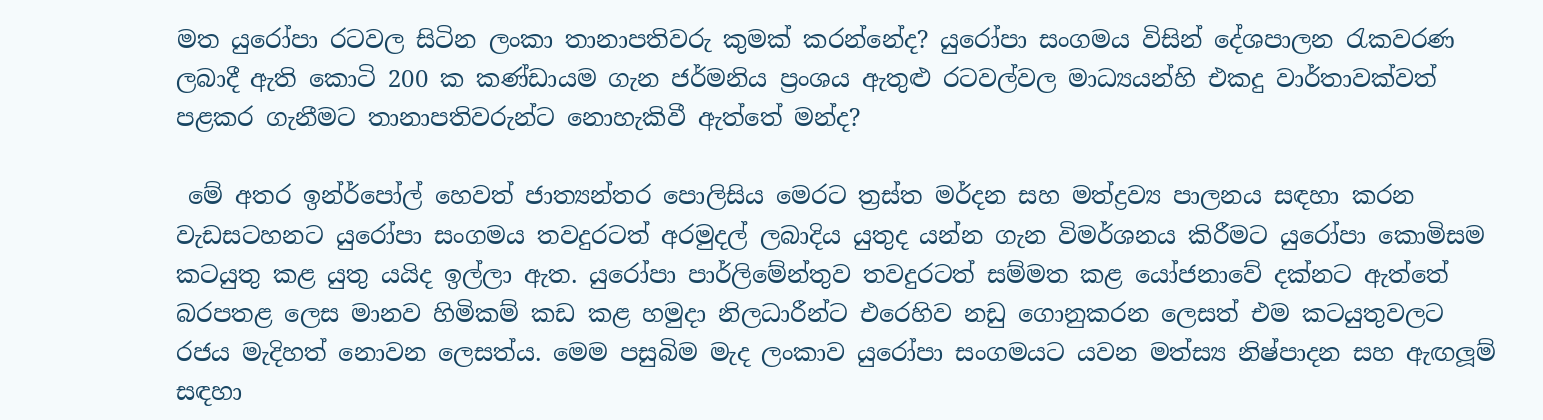මත යුරෝපා රටවල සිටින ලංකා තානාපතිවරු කුමක් කරන්නේද? යුරෝපා සංගමය විසින් දේශපාලන රැකවරණ ලබාදී ඇති කොටි 200 ක කණ්ඩායම ගැන ජර්මනිය ප්‍රංශය ඇතුළු රටවල්වල මාධ්‍යයන්හි එකදු වාර්තාවක්වත් පළකර ගැනීමට තානාපතිවරුන්ට නොහැකිවී ඇත්තේ මන්ද?

 මේ අතර ඉන්ර්පෝල් හෙවත් ජාත්‍යන්තර පොලිසිය මෙරට ත්‍රස්ත මර්දන සහ මත්ද්‍රව්‍ය පාලනය සඳහා කරන වැඩසටහනට යුරෝපා සංගමය තවදුරටත් අරමුදල් ලබාදිය යුතුද යන්න ගැන විමර්ශනය කිරීමට යුරෝපා කොමිසම කටයුතු කළ යුතු යයිද ඉල්ලා ඇත. යුරෝපා පාර්ලිමේන්තුව තවදුරටත් සම්මත කළ යෝජනාවේ දක්නට ඇත්තේ බරපතළ ලෙස මානව හිමිකම් කඩ කළ හමුදා නිලධාරීන්ට එරෙහිව නඩු ගොනුකරන ලෙසත් එම කටයුතුවලට රජය මැදිහත් නොවන ලෙසත්ය. මෙම පසුබිම මැද ලංකාව යුරෝපා සංගමයට යවන මත්ස්‍ය නිෂ්පාදන සහ ඇඟලූම් සඳහා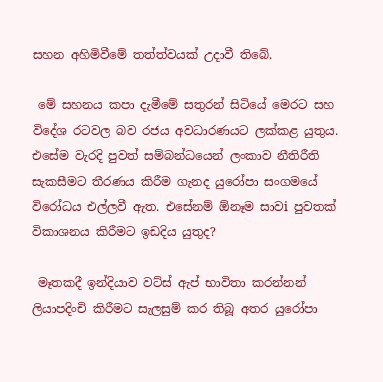සහන අහිමිවීමේ තත්ත්වයක් උදාවී තිබේ.

 මේ සහනය කපා දැමීමේ සතුරන් සිටියේ මෙරට සහ විදේශ රටවල බව රජය අවධාරණයට ලක්කළ යුතුය. එසේම වැරදි පුවත් සම්බන්ධයෙන් ලංකාව නීතිරීති සැකසීමට තීරණය කිරීම ගැනද යුරෝපා සංගමයේ විරෝධය එල්ලවී ඇත. එසේනම් ඕනෑම සාවi පුවතක් විකාශනය කිරීමට ඉඩදිය යුතුද?

 මෑතකදී ඉන්දියාව වට්ස් ඇප් භාවිතා කරන්නන් ලියාපදිංචි කිරීමට සැලසුම් කර තිබූ අතර යුරෝපා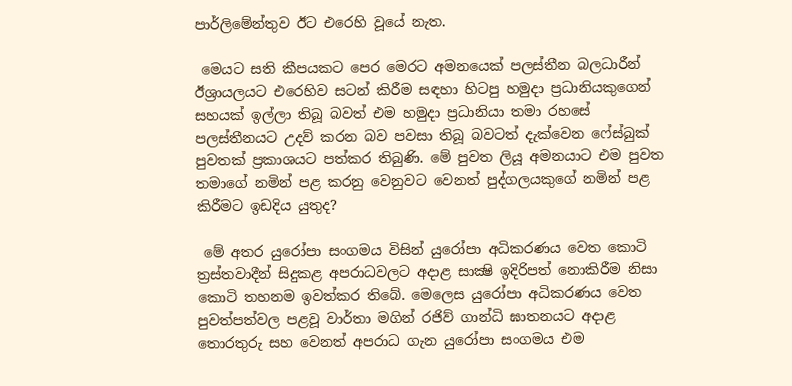පාර්ලිමේන්තුව ඊට එරෙහි වූයේ නැත.

 මෙයට සති කීපයකට පෙර මෙරට අමනයෙක් පලස්තීන බලධාරීන් ඊශ්‍රායලයට එරෙහිව සටන් කිරීම සඳහා හිටපු හමුදා ප්‍රධානියකුගෙන් සහයක් ඉල්ලා තිබූ බවත් එම හමුදා ප්‍රධානියා තමා රහසේ පලස්තීනයට උදව් කරන බව පවසා තිබූ බවටත් දැක්වෙන ෆේස්බුක් පුවතක් ප්‍රකාශයට පත්කර තිබුණි. මේ පුවත ලියූ අමනයාට එම පුවත තමාගේ නමින් පළ කරනු වෙනුවට වෙනත් පුද්ගලයකුගේ නමින් පළ කිරීමට ඉඩදිය යුතුද?

 මේ අතර යුරෝපා සංගමය විසින් යුරෝපා අධිකරණය වෙත කොටි ත්‍රස්තවාදීන් සිදුකළ අපරාධවලට අදාළ සාක්‍ෂි ඉදිරිපත් නොකිරීම නිසා කොටි තහනම ඉවත්කර තිබේ. මෙලෙස යුරෝපා අධිකරණය වෙත පුවත්පත්වල පළවූ වාර්තා මගින් රජිව් ගාන්ධි ඝාතනයට අදාළ තොරතුරු සහ වෙනත් අපරාධ ගැන යුරෝපා සංගමය එම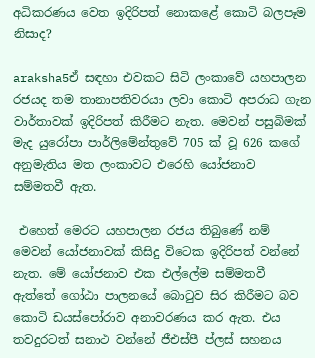අධිකරණය වෙත ඉදිරිපත් නොකළේ කොටි බලපෑම නිසාද?

araksha5ඒ සඳහා එවකට සිටි ලංකාවේ යහපාලන රජයද තම තානාපතිවරයා ලවා කොටි අපරාධ ගැන වාර්තාවක් ඉදිරිපත් කිරීමට නැත. මෙවන් පසුබිමක් මැද යුරෝපා පාර්ලිමේන්තුවේ 705 ක් වූ 626 කගේ අනුමැතිය මත ලංකාවට එරෙහි යෝජනාව සම්මතවී ඇත.

 එහෙත් මෙරට යහපාලන රජය තිබුණේ නම් මෙවන් යෝජනාවක් කිසිදු විටෙක ඉදිරිපත් වන්නේ නැත. මේ යෝජනාව එක එල්ලේම සම්මතවී ඇත්තේ ගෝඨා පාලනයේ බොටුව සිර කිරීමට බව කොටි ඩයස්පෝරාව අනාවරණය කර ඇත. එය තවදුරටත් සනාථ වන්නේ ජීඑස්පී ප්ලස් සහනය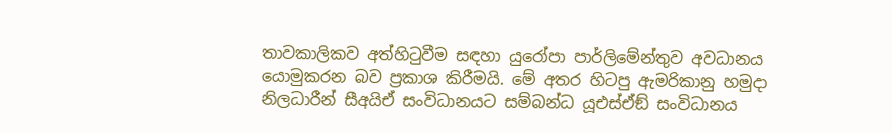තාවකාලිකව අත්හිටුවීම සඳහා යුරෝපා පාර්ලිමේන්තුව අවධානය යොමුකරන බව ප්‍රකාශ කිරීමයි. මේ අතර හිටපු ඇමරිකානු හමුදා නිලධාරීන් සීඅයිඒ සංවිධානයට සම්බන්ධ යූඑස්ඒඞ් සංවිධානය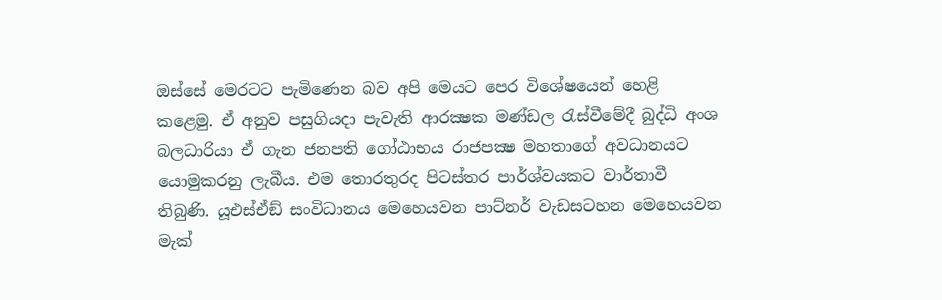ඔස්සේ මෙරටට පැමිණෙන බව අපි මෙයට පෙර විශේෂයෙන් හෙළි කළෙමු. ඒ අනුව පසුගියදා පැවැති ආරක්‍ෂක මණ්ඩල රැස්වීමේදී බුද්ධි අංශ බලධාරියා ඒ ගැන ජනපති ගෝඨාභය රාජපක්‍ෂ මහතාගේ අවධානයට යොමුකරනු ලැබීය. එම තොරතුරද පිටස්තර පාර්ශ්වයකට වාර්තාවී තිබුණි. යූඑස්ඒඞ් සංවිධානය මෙහෙයවන පාට්නර් වැඩසටහන මෙහෙයවන මැක්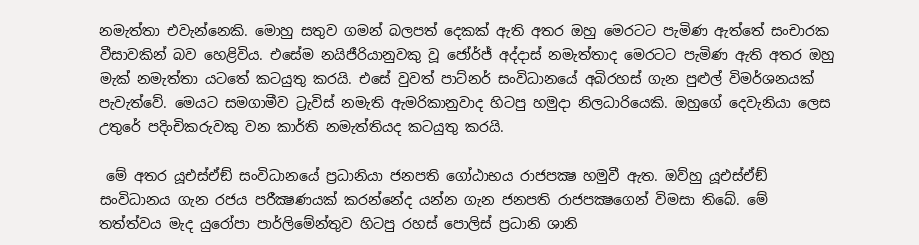නමැත්තා එවැන්නෙකි. මොහු සතුව ගමන් බලපත් දෙකක් ඇති අතර ඔහු මෙරටට පැමිණ ඇත්තේ සංචාරක වීසාවකින් බව හෙළිවිය. එසේම නයිජීරියානුවකු වූ ජෝර්ජ් අද්දාස් නමැත්තාද මෙරටට පැමිණ ඇති අතර ඔහු මැක් නමැත්තා යටතේ කටයුතු කරයි. එසේ වුවත් පාට්නර් සංවිධානයේ අබිරහස් ගැන පුළුල් විමර්ශනයක් පැවැත්වේ. මෙයට සමගාමීව ට්‍රැවිස් නමැති ඇමරිකානුවාද හිටපු හමුදා නිලධාරියෙකි. ඔහුගේ දෙවැනියා ලෙස උතුරේ පදිංචිකරුවකු වන කාර්ති නමැත්තියද කටයුතු කරයි.

 මේ අතර යූඑස්ඒඞ් සංවිධානයේ ප්‍රධානියා ජනපති ගෝඨාභය රාජපක්‍ෂ හමුවී ඇත. ඔව්හු යූඑස්ඒඞ් සංවිධානය ගැන රජය පරීක්‍ෂණයක් කරන්නේද යන්න ගැන ජනපති රාජපක්‍ෂගෙන් විමසා තිබේ. මේ තත්ත්වය මැද යුරෝපා පාර්ලිමේන්තුව හිටපු රහස් පොලිස් ප්‍රධානි ශානි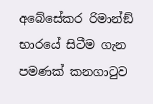අබේසේකර රිමාන්ඞ් භාරයේ සිටීම ගැන පමණක් කනගාටුව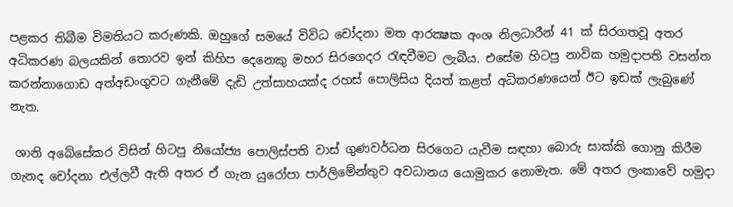පළකර තිබීම විමතියට කරුණකි. ඔහුගේ සමයේ විවිධ චෝදනා මත ආරක්‍ෂක අංශ නිලධාරීන් 41 ක් සිරගතවූ අතර අධිකරණ බලයකින් තොරව ඉන් කිහිප දෙනෙකු මහර සිරගෙදර රැඳවීමට ලැබීය. එසේම හිටපු නාවික හමුදාපති වසන්ත කරන්නාගොඩ අත්අඩංගුවට ගැනීමේ දැඩි උත්සාහයක්ද රහස් පොලිසිය දියත් කළත් අධිකරණයෙන් ඊට ඉඩක් ලැබුණේ නැත.

 ශානි අබේසේකර විසින් හිටපු නියෝජ්‍ය පොලිස්පති වාස් ගුණවර්ධන සිරගෙට යැවීම සඳහා බොරු සාක්කි ගොනු කිරීම ගැනද චෝදනා එල්ලවී ඇති අතර ඒ ගැන යුරෝපා පාර්ලිමේන්තුව අවධානය යොමුකර නොමැත. මේ අතර ලංකාවේ හමුදා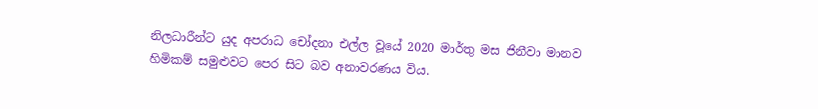නිලධාරීන්ට යුද අපරාධ චෝදනා එල්ල වූයේ 2020 මාර්තු මස ජිනීවා මානව හිමිකම් සමුළුවට පෙර සිට බව අනාවරණය විය.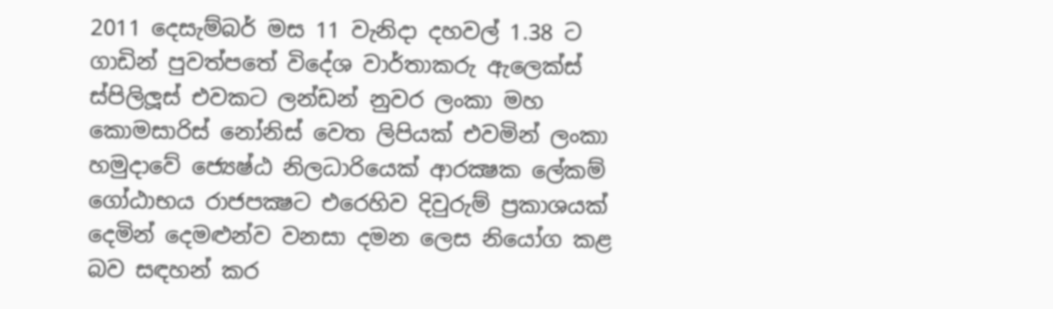2011 දෙසැම්බර් මස 11 වැනිදා දහවල් 1.38 ට ගාඩින් පුවත්පතේ විදේශ වාර්තාකරු ඇලෙක්ස් ස්පිලිලූස් එවකට ලන්ඩන් නුවර ලංකා මහ කොමසාරිස් නෝනිස් වෙත ලිපියක් එවමින් ලංකා හමුදාවේ ජ්‍යෙෂ්ඨ නිලධාරියෙක් ආරක්‍ෂක ලේකම් ගෝඨාභය රාජපක්‍ෂට එරෙහිව දිවුරුම් ප්‍රකාශයක් දෙමින් දෙමළුන්ව වනසා දමන ලෙස නියෝග කළ බව සඳහන් කර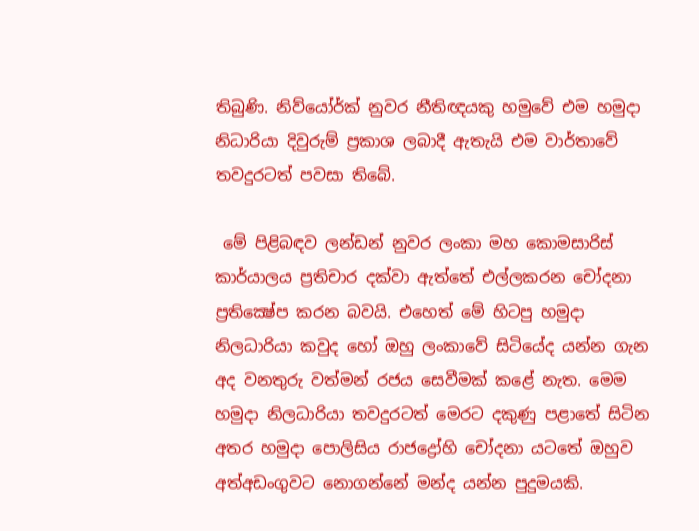තිබුණි. නිව්යෝර්ක් නුවර නීතිඥයකු හමුවේ එම හමුදා නිධාරියා දිවුරුම් ප්‍රකාශ ලබාදී ඇතැයි එම වාර්තාවේ තවදුරටත් පවසා තිබේ.

 මේ පිළිබඳව ලන්ඩන් නුවර ලංකා මහ කොමසාරිස් කාර්යාලය ප්‍රතිචාර දක්වා ඇත්තේ එල්ලකරන චෝදනා ප්‍රතික්‍ෂේප කරන බවයි. එහෙත් මේ හිටපු හමුදා නිලධාරියා කවුද හෝ ඔහු ලංකාවේ සිටියේද යන්න ගැන අද වනතුරු වත්මන් රජය සෙවීමක් කළේ නැත. මෙම හමුදා නිලධාරියා තවදුරටත් මෙරට දකුණු පළාතේ සිටින අතර හමුදා පොලිසිය රාජද්‍රෝහි චෝදනා යටතේ ඔහුව අත්අඩංගුවට නොගන්නේ මන්ද යන්න පුදුමයකි.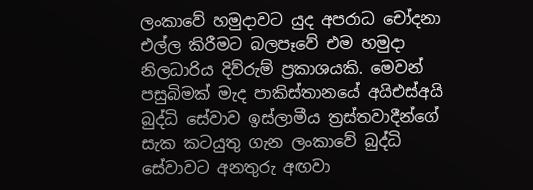ලංකාවේ හමුදාවට යුද අපරාධ චෝදනා එල්ල කිරීමට බලපෑවේ එම හමුදා නිලධාරිය දිව්රුම් ප්‍රකාශයකි. මෙවන් පසුබිමක් මැද පාකිස්තානයේ අයිඑස්අයි බුද්ධි සේවාව ඉස්ලාමීය ත්‍රස්තවාදීන්ගේ සැක කටයුතු ගැන ලංකාවේ බුද්ධි සේවාවට අනතුරු අඟවා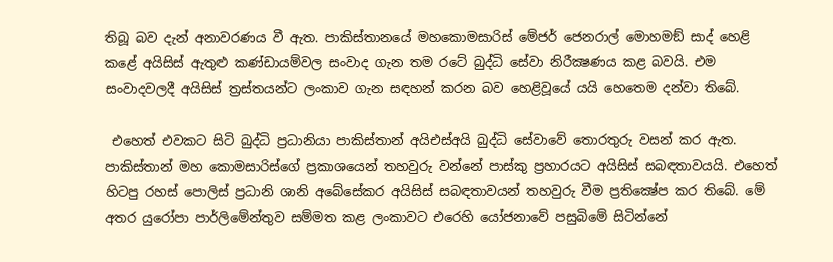තිබූ බව දැන් අනාවරණය වී ඇත. පාකිස්තානයේ මහකොමසාරිස් මේජර් ජෙනරාල් මොහමඞ් සාද් හෙළි කළේ අයිසිස් ඇතුළු කණ්ඩායම්වල සංවාද ගැන තම රටේ බුද්ධි සේවා නිරීක්‍ෂණය කළ බවයි. එම සංවාදවලදී අයිසිස් ත්‍රස්තයන්ට ලංකාව ගැන සඳහන් කරන බව හෙළිවූයේ යයි හෙතෙම දන්වා තිබේ.

 එහෙත් එවකට සිටි බුද්ධි ප්‍රධානියා පාකිස්තාන් අයිඑස්අයි බුද්ධි සේවාවේ තොරතුරු වසන් කර ඇත. පාකිස්තාන් මහ කොමසාරිස්ගේ ප්‍රකාශයෙන් තහවුරු වන්නේ පාස්කු ප්‍රහාරයට අයිසිස් සබඳතාවයයි. එහෙත් හිටපු රහස් පොලිස් ප්‍රධානි ශානි අබේසේකර අයිසිස් සබඳතාවයන් තහවුරු වීම ප්‍රතික්‍ෂේප කර තිබේ. මේ අතර යුරෝපා පාර්ලිමේන්තුව සම්මත කළ ලංකාවට එරෙහි යෝජනාවේ පසුබිමේ සිටින්නේ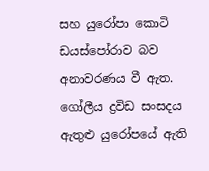සහ යුරෝපා කොටි ඩයස්පෝරාව බව අනාවරණය වී ඇත. ගෝලීය ද්‍රවිඩ සංසදය ඇතුළු යුරෝපයේ ඇති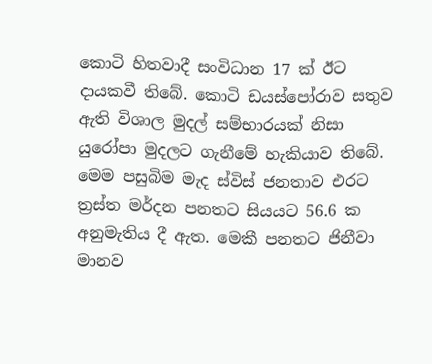කොටි හිතවාදී සංවිධාන 17 ක් ඊට දායකවී තිබේ. කොටි ඩයස්පෝරාව සතුව ඇති විශාල මුදල් සම්භාරයක් නිසා යුරෝපා මුදලට ගැනීමේ හැකියාව තිබේ. මෙම පසුබිම මැද ස්විස් ජනතාව එරට ත්‍රස්ත මර්දන පනතට සියයට 56.6 ක අනුමැතිය දී ඇත. මෙකී පනතට ජිනීවා මානව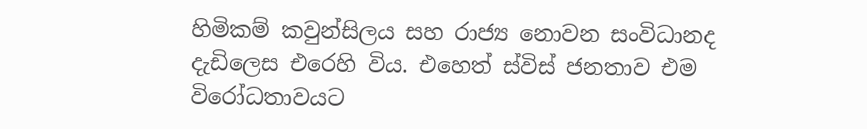හිමිකම් කවුන්සිලය සහ රාජ්‍ය නොවන සංවිධානද දැඩිලෙස එරෙහි විය. එහෙත් ස්විස් ජනතාව එම විරෝධතාවයට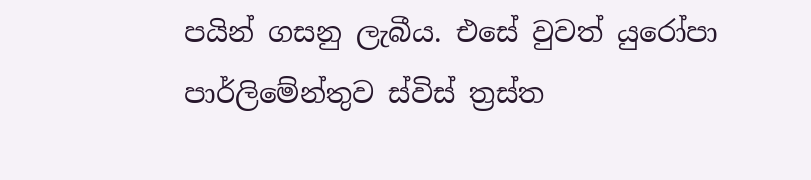පයින් ගසනු ලැබීය. එසේ වුවත් යුරෝපා පාර්ලිමේන්තුව ස්විස් ත්‍රස්ත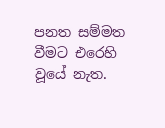පනත සම්මත වීමට එරෙහි වූයේ නැත.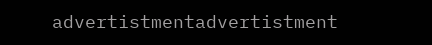advertistmentadvertistment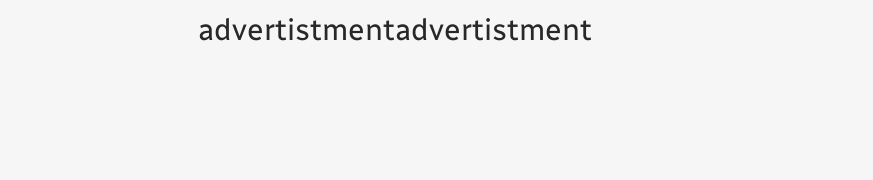advertistmentadvertistment